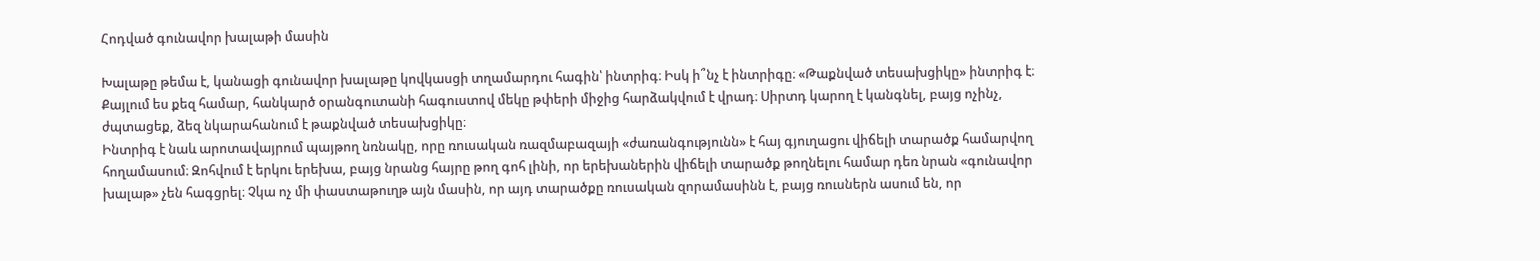Հոդված գունավոր խալաթի մասին

Խալաթը թեմա է, կանացի գունավոր խալաթը կովկասցի տղամարդու հագին՝ ինտրիգ։ Իսկ ի՞նչ է ինտրիգը։ «Թաքնված տեսախցիկը» ինտրիգ է։ Քայլում ես քեզ համար, հանկարծ օրանգուտանի հագուստով մեկը թփերի միջից հարձակվում է վրադ։ Սիրտդ կարող է կանգնել, բայց ոչինչ, ժպտացեք, ձեզ նկարահանում է թաքնված տեսախցիկը։
Ինտրիգ է նաև արոտավայրում պայթող նռնակը, որը ռուսական ռազմաբազայի «ժառանգությունն» է հայ գյուղացու վիճելի տարածք համարվող հողամասում։ Զոհվում է երկու երեխա, բայց նրանց հայրը թող գոհ լինի, որ երեխաներին վիճելի տարածք թողնելու համար դեռ նրան «գունավոր խալաթ» չեն հագցրել։ Չկա ոչ մի փաստաթուղթ այն մասին, որ այդ տարածքը ռուսական զորամասինն է, բայց ռուսներն ասում են, որ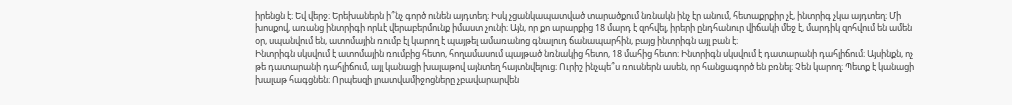իրենցն է։ Եվ վերջ։ Երեխաներն ի՞նչ գործ ունեն այդտեղ։ Իսկ չցանկապատված տարածքում նռնակն ինչ էր անում, հետաքրքիր չէ, ինտրիգ չկա այդտեղ։ Մի խոսքով, առանց ինտրիգի որևէ վերաբերմունք իմաստ չունի։ Այն, որ քո արարքից 18 մարդ է զոհվել, իրերի ընդհանուր վիճակի մեջ է, մարդիկ զոհվում են ամեն օր, սպանվում են, ատոմային ռումբ էլ կարող է պայթել ամառանոց գնալուդ ճանապարհին, բայց ինտրիգն այլ բան է։
Ինտրիգն սկսվում է ատոմային ռումբից հետո, հողամասում պայթած նռնակից հետո, 18 մահից հետո։ Ինտրիգն սկսվում է դատարանի դահլիճում։ Այսինքն, ոչ թե դատարանի դահլիճում, այլ կանացի խալաթով այնտեղ հայտնվելուց։ Ուրիշ ինչպե՞ս ռուսներն ասեն, որ հանցագործ են բռնել։ Չեն կարող։ Պետք է կանացի խալաթ հագցնեն։ Որպեսզի լրատվամիջոցները չբավարարվեն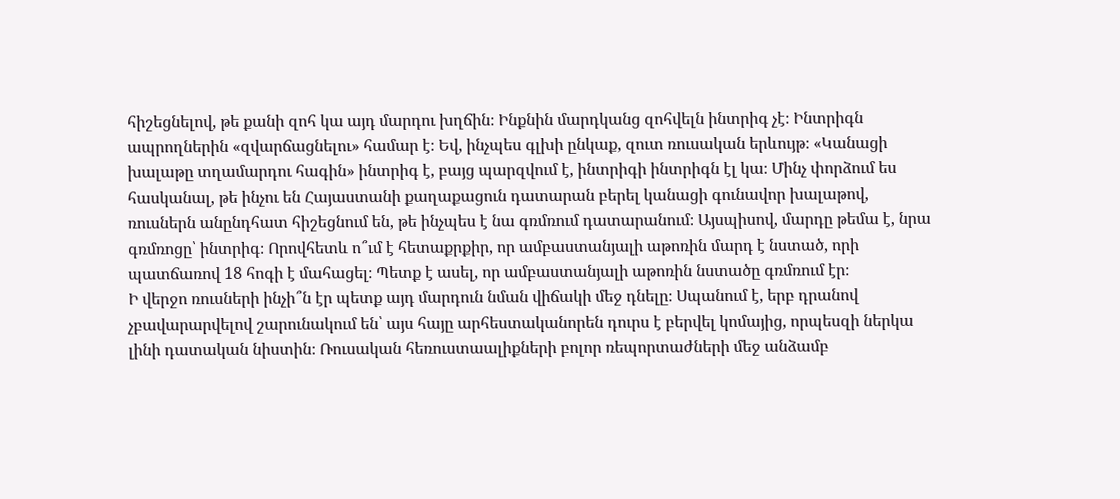հիշեցնելով, թե քանի զոհ կա այդ մարդու խղճին։ Ինքնին մարդկանց զոհվելն ինտրիգ չէ։ Ինտրիգն ապրողներին «զվարճացնելու» համար է։ Եվ, ինչպես գլխի ընկաք, զուտ ռուսական երևույթ։ «Կանացի խալաթը տղամարդու հագին» ինտրիգ է, բայց պարզվում է, ինտրիգի ինտրիգն էլ կա։ Մինչ փորձում ես հասկանալ, թե ինչու են Հայաստանի քաղաքացուն դատարան բերել կանացի գունավոր խալաթով, ռուսներն անընդհատ հիշեցնում են, թե ինչպես է նա գռմռում դատարանում։ Այսպիսով, մարդը թեմա է, նրա գռմռոցը՝ ինտրիգ։ Որովհետև ո՞ւմ է հետաքրքիր, որ ամբաստանյալի աթոռին մարդ է նստած, որի պատճառով 18 հոգի է մահացել։ Պետք է ասել, որ ամբաստանյալի աթոռին նստածը գռմռում էր։
Ի վերջո ռուսների ինչի՞ն էր պետք այդ մարդուն նման վիճակի մեջ դնելը։ Սպանում է, երբ դրանով չբավարարվելով շարունակում են՝ այս հայը արհեստականորեն դուրս է բերվել կոմայից, որպեսզի ներկա լինի դատական նիստին։ Ռուսական հեռուստաալիքների բոլոր ռեպորտաժների մեջ անձամբ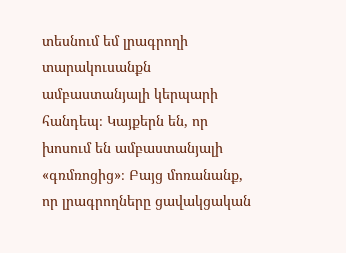տեսնում եմ լրագրողի տարակուսանքն ամբաստանյալի կերպարի հանդեպ։ Կայքերն են, որ խոսում են ամբաստանյալի «գռմռոցից»։ Բայց մոռանանք, որ լրագրողները ցավակցական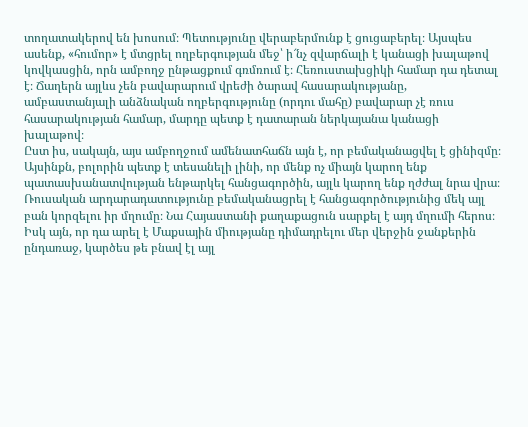տողատակերով են խոսում։ Պետությունը վերաբերմունք է ցուցաբերել։ Այսպես ասենք, «հումոր» է մտցրել ողբերգության մեջ՝ ի՜նչ զվարճալի է կանացի խալաթով կովկասցին, որն ամբողջ ընթացքում գռմռում է։ Հեռուստախցիկի համար դա դետալ է։ Ճաղերն այլևս չեն բավարարում վրեժի ծարավ հասարակությանը, ամբաստանյալի անձնական ողբերգությունը (որդու մահը) բավարար չէ ռուս հասարակության համար, մարդը պետք է դատարան ներկայանա կանացի խալաթով։
Ըստ իս, սակայն, այս ամբողջում ամենատհաճն այն է, որ բեմականացվել է ցինիզմը։ Այսինքն, բոլորին պետք է տեսանելի լինի, որ մենք ոչ միայն կարող ենք պատասխանատվության ենթարկել հանցագործին, այլև կարող ենք ղժժալ նրա վրա։ Ռուսական արդարադատությունը բեմականացրել է հանցագործությունից մեկ այլ բան կորզելու իր մղումը։ Նա Հայաստանի քաղաքացուն սարքել է այդ մղումի հերոս։ Իսկ այն, որ դա արել է Մաքսային միությանը դիմադրելու մեր վերջին ջանքերին ընդառաջ, կարծես թե բնավ էլ այլ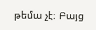թեմա չէ։ Բայց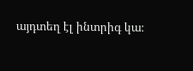այդտեղ էլ ինտրիգ կա։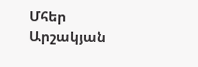Մհեր Արշակյան